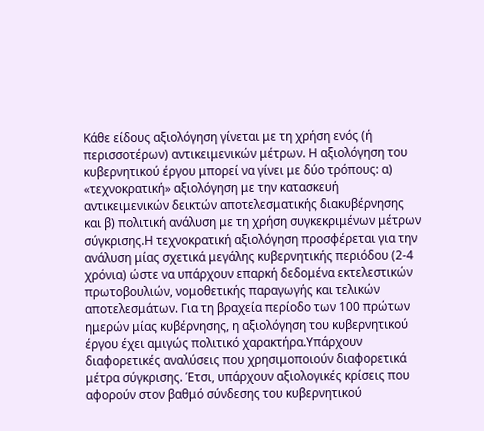Κάθε είδους αξιολόγηση γίνεται με τη χρήση ενός (ή περισσοτέρων) αντικειμενικών μέτρων. Η αξιολόγηση του κυβερνητικού έργου μπορεί να γίνει με δύο τρόπους: α) «τεχνοκρατική» αξιολόγηση με την κατασκευή αντικειμενικών δεικτών αποτελεσματικής διακυβέρνησης και β) πολιτική ανάλυση με τη χρήση συγκεκριμένων μέτρων σύγκρισης.Η τεχνοκρατική αξιολόγηση προσφέρεται για την ανάλυση μίας σχετικά μεγάλης κυβερνητικής περιόδου (2-4 χρόνια) ώστε να υπάρχουν επαρκή δεδομένα εκτελεστικών πρωτοβουλιών, νομοθετικής παραγωγής και τελικών αποτελεσμάτων. Για τη βραχεία περίοδο των 100 πρώτων ημερών μίας κυβέρνησης, η αξιολόγηση του κυβερνητικού έργου έχει αμιγώς πολιτικό χαρακτήρα.Υπάρχουν διαφορετικές αναλύσεις που χρησιμοποιούν διαφορετικά μέτρα σύγκρισης. Έτσι, υπάρχουν αξιολογικές κρίσεις που αφορούν στον βαθμό σύνδεσης του κυβερνητικού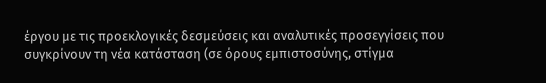έργου με τις προεκλογικές δεσμεύσεις και αναλυτικές προσεγγίσεις που συγκρίνουν τη νέα κατάσταση (σε όρους εμπιστοσύνης, στίγμα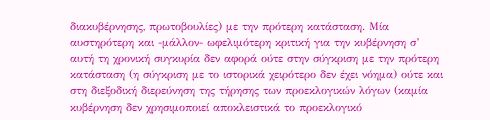διακυβέρνησης, πρωτοβουλίες) με την πρότερη κατάσταση. Μία αυστηρότερη και -μάλλον- ωφελιμότερη κριτική για την κυβέρνηση σ’ αυτή τη χρονική συγκυρία δεν αφορά ούτε στην σύγκριση με την πρότερη κατάσταση (η σύγκριση με το ιστορικά χειρότερο δεν έχει νόημα) ούτε και στη διεξοδική διερεύνηση της τήρησης των προεκλογικών λόγων (καμία κυβέρνηση δεν χρησιμοποιεί αποκλειστικά το προεκλογικό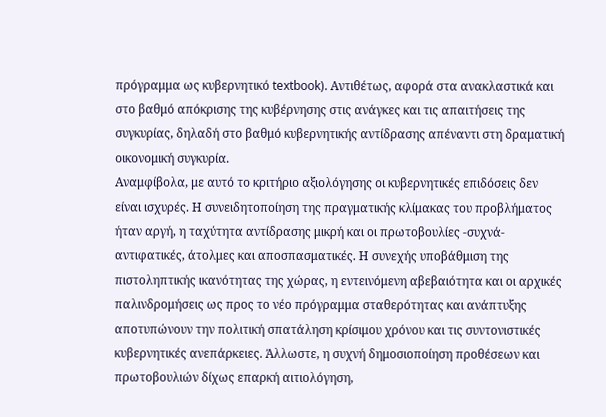πρόγραμμα ως κυβερνητικό textbook). Αντιθέτως, αφορά στα ανακλαστικά και στο βαθμό απόκρισης της κυβέρνησης στις ανάγκες και τις απαιτήσεις της συγκυρίας, δηλαδή στο βαθμό κυβερνητικής αντίδρασης απέναντι στη δραματική οικονομική συγκυρία.
Αναμφίβολα, με αυτό το κριτήριο αξιολόγησης οι κυβερνητικές επιδόσεις δεν είναι ισχυρές. Η συνειδητοποίηση της πραγματικής κλίμακας του προβλήματος ήταν αργή, η ταχύτητα αντίδρασης μικρή και οι πρωτοβουλίες -συχνά- αντιφατικές, άτολμες και αποσπασματικές. Η συνεχής υποβάθμιση της πιστοληπτικής ικανότητας της χώρας, η εντεινόμενη αβεβαιότητα και οι αρχικές παλινδρομήσεις ως προς το νέο πρόγραμμα σταθερότητας και ανάπτυξης αποτυπώνουν την πολιτική σπατάληση κρίσιμου χρόνου και τις συντονιστικές κυβερνητικές ανεπάρκειες. Άλλωστε, η συχνή δημοσιοποίηση προθέσεων και πρωτοβουλιών δίχως επαρκή αιτιολόγηση,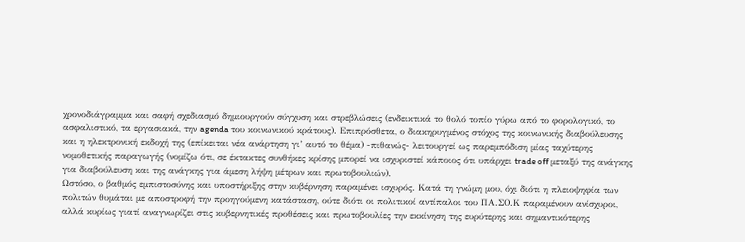χρονοδιάγραμμα και σαφή σχεδιασμό δημιουργούν σύγχυση και στρεβλώσεις (ενδεικτικά το θολό τοπίο γύρω από το φορολογικό, το ασφαλιστικό, τα εργασιακά, την agenda του κοινωνικού κράτους). Επιπρόσθετα, ο διακηρυγμένος στόχος της κοινωνικής διαβούλευσης και η ηλεκτρονική εκδοχή της (επίκειται νέα ανάρτηση γι’ αυτό το θέμα) -πιθανώς- λειτουργεί ως παρεμπόδιση μίας ταχύτερης νομοθετικής παραγωγής (νομίζω ότι, σε έκτακτες συνθήκες κρίσης μπορεί να ισχυριστεί κάποιος ότι υπάρχει trade off μεταξύ της ανάγκης για διαβούλευση και της ανάγκης για άμεση λήψη μέτρων και πρωτοβουλιών).
Ωστόσο, ο βαθμός εμπιστοσύνης και υποστήριξης στην κυβέρνηση παραμένει ισχυρός. Κατά τη γνώμη μου, όχι διότι η πλειοψηφία των πολιτών θυμάται με αποστροφή την προηγούμενη κατάσταση, ούτε διότι οι πολιτικοί αντίπαλοι του ΠΑ.ΣΟ.Κ παραμένουν ανίσχυροι, αλλά κυρίως γιατί αναγνωρίζει στις κυβερνητικές προθέσεις και πρωτοβουλίες την εκκίνηση της ευρύτερης και σημαντικότερης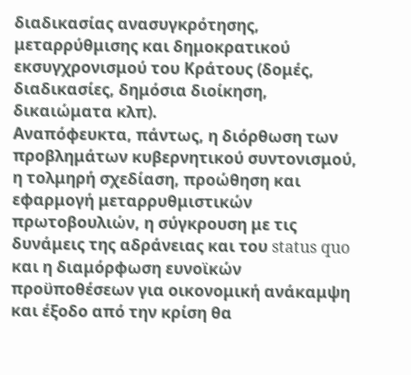διαδικασίας ανασυγκρότησης, μεταρρύθμισης και δημοκρατικού εκσυγχρονισμού του Κράτους (δομές, διαδικασίες, δημόσια διοίκηση, δικαιώματα κλπ).
Αναπόφευκτα, πάντως, η διόρθωση των προβλημάτων κυβερνητικού συντονισμού, η τολμηρή σχεδίαση, προώθηση και εφαρμογή μεταρρυθμιστικών πρωτοβουλιών, η σύγκρουση με τις δυνάμεις της αδράνειας και του status quo και η διαμόρφωση ευνοϊκών προϋποθέσεων για οικονομική ανάκαμψη και έξοδο από την κρίση θα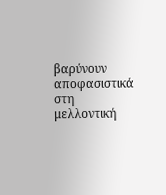βαρύνουν αποφασιστικά στη μελλοντική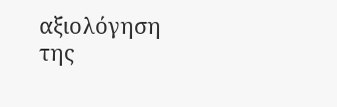αξιολόγηση της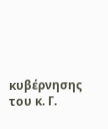κυβέρνησης του κ. Γ.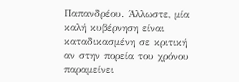Παπανδρέου. Άλλωστε, μία καλή κυβέρνηση είναι καταδικασμένη σε κριτική αν στην πορεία του χρόνου παραμείνει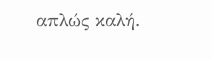απλώς καλή.